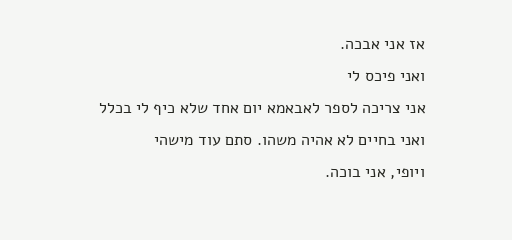אז אני אבכה.
ואני פיכס לי
אני צריכה לספר לאבאמא יום אחד שלא כיף לי בכלל
ואני בחיים לא אהיה משהו. סתם עוד מישהי
ויופי, אני בוכה.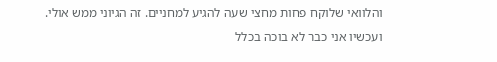והלוואי שלוקח פחות מחצי שעה להגיע למחניים. זה הגיוני ממש אולי.
ועכשיו אני כבר לא בוכה בכלל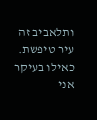ותלאביב זה עיר טיפשת. כאילו בעיקר אני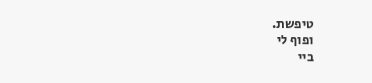טיפשת.
ופוף לי
ביי